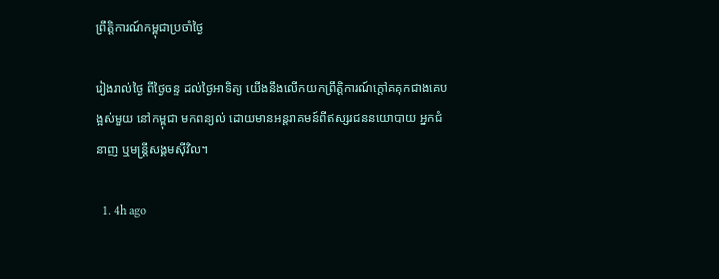ព្រឹត្តិការណ៍កម្ពុជាប្រចាំថ្ងៃ

រៀងរាល់ថ្ងៃ ពីថ្ងៃចន្ទ ដល់ថ្ងៃអាទិត្យ យើងនឹងលើកយកព្រឹត្តិការណ៍ក្តៅគគុកជាងគេបង្អស់មួយ នៅកម្ពុជា មកពន្យល់ ដោយមានអន្តរាគមន៍ពីឥស្សរជននយោបាយ អ្នកជំនាញ ឬមន្រ្តីសង្គមស៊ីវិល។

  1. 4h ago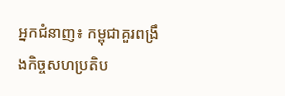អ្នកជំនាញ៖ កម្ពុជាគួរពង្រឹងកិច្ចសហប្រតិប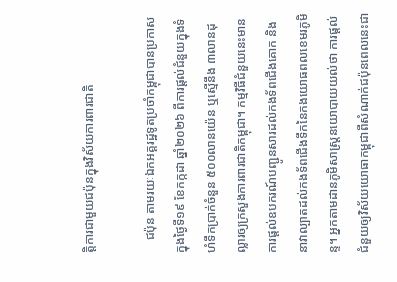ត្តិការជាមួយជប៉ុនក្នុងវិស័យការពារជាតិ

    ជប៉ុន តាមរយៈឯកអគ្គរដ្ឋទូតប្រចាំកម្ពុជាបានប្រកាសក្នុងថ្ងៃទី១៩ ខែកក្កដា ឆ្នាំ២០២៦ ពីការផ្តល់ជំនួយក្នុងទំហំទឹកប្រាក់ចំនួន ៥០០លានយ៉េន ឬស្មើនឹង ៣លានដុល្លារឲ្យក្រសួងការពារជាតិកម្ពុជា។ កម្មវិធីជំនួយនេះមានការផ្តល់ឧបករណ៍បញ្ជូនសារដល់កងទ័ពជើងគោក និងនាវាល្បាតដល់កងទ័ពជើងទឹកនៃកងយោធពលខេមរភូមិន្ទ។ អ្នកតាមដានភូមិសាស្ត្រនយោបាយយល់ថា ការផ្តល់ជំនួយឲ្យវិស័យយោធាកម្ពុជាពីសំណាក់ជប៉ុនពេលនេះជា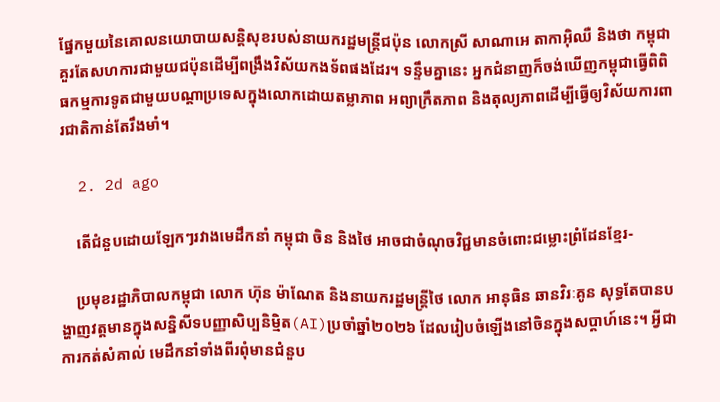ផ្នែកមួយនៃគោលនយោបាយសន្តិសុខរបស់នាយករដ្ឋមន្រ្តីជប៉ុន លោកស្រី សាណាអេ តាកាអ៊ិឈឺ និងថា កម្ពុជាគួរតែសហការជាមួយជប៉ុនដើម្បីពង្រឹងវិស័យកងទ័ពផងដែរ។ ទន្ទឹមគ្នានេះ អ្នកជំនាញក៏ចង់ឃើញកម្ពុជាធ្វើពិពិធកម្មការទូតជាមួយបណ្តាប្រទេសក្នុងលោកដោយតម្លាភាព អព្យាក្រឹតភាព និងតុល្យភាពដើម្បីធ្វើឲ្យវិស័យការពារជាតិកាន់តែរឹងមាំ។

  2. 2d ago

    តើជំនួបដោយឡែកៗរវាងមេដឹកនាំ កម្ពុជា ចិន និងថៃ អាចជាចំណុចវិជ្ជមានចំពោះជម្លោះព្រំដែនខ្មែរ-

    ប្រមុខរដ្ឋាភិបាលកម្ពុជា លោក ហ៊ុន ម៉ាណែត និងនាយករដ្ឋមន្ត្រីថៃ លោក អានុធិន ឆានវិរៈគូន សុទ្ធតែបានបង្ហាញវត្តមានក្នុងសន្និសីទបញ្ញាសិប្បនិម្មិត(AI)ប្រចាំឆ្នាំ២០២៦ ដែលរៀបចំឡើងនៅចិនក្នុងសប្តាហ៍នេះ។ អ្វីជាការកត់សំគាល់ មេដឹកនាំទាំងពីរពុំមានជំនួប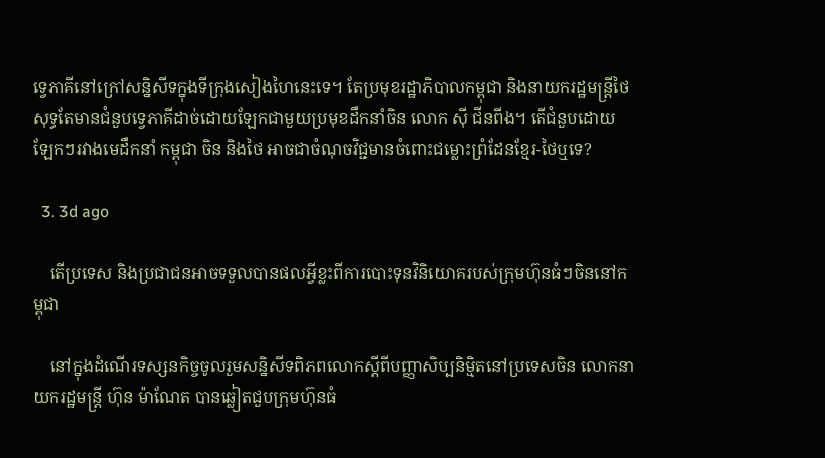ទ្វេភាគីនៅក្រៅសន្និសីទក្នុងទីក្រុងសៀងហៃនេះទេ។ តែប្រមុខរដ្ឋាភិបាលកម្ពុជា និងនាយករដ្ឋមន្ត្រីថៃ សុទ្ធតែមានជំនួបទ្វេភាគីដាច់ដោយឡែកជាមួយប្រមុខដឹកនាំចិន លោក ស៊ី ជីនពីង។ តើជំនួបដោយឡែកៗរវាងមេដឹកនាំ កម្ពុជា ចិន និងថៃ អាចជាចំណុចវិជ្ជមានចំពោះជម្លោះព្រំដែនខ្មែរ-ថៃឬទេ?

  3. 3d ago

    តើប្រទេស និងប្រជាជនអាចទទួលបានផលអ្វីខ្លះពីការបោះទុនវិនិយោគរបស់ក្រុមហ៊ុនធំៗចិននៅកម្ពុជា

    នៅក្នុងដំណើរទស្សនកិច្ចចូលរួមសន្និសីទពិភពលោកស្តីពីបញ្ញាសិប្បនិម្មិតនៅប្រទេសចិន លោកនាយករដ្ឋមន្ត្រី ហ៊ុន ម៉ាណែត បានឆ្លៀតជួបក្រុមហ៊ុនធំ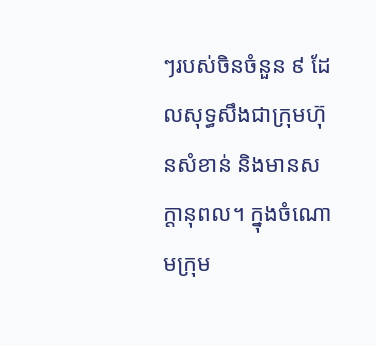ៗរបស់ចិនចំនួន ៩ ដែលសុទ្ធសឹងជាក្រុមហ៊ុនសំខាន់ និងមានសក្តានុពល។ ក្នុងចំណោមក្រុម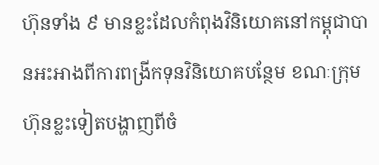ហ៊ុនទាំង ៩ មានខ្លះដែលកំពុងវិនិយោគនៅកម្ពុជាបានអះអាងពីការពង្រីកទុនវិនិយោគបន្ថែម ខណៈក្រុមហ៊ុនខ្លះទៀតបង្ហាញពីចំ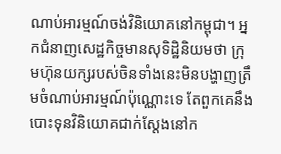ណាប់អារម្មណ៍ចង់វិនិយោគនៅកម្ពុជា។ អ្នកជំនាញសេដ្ឋកិច្ចមានសុទិដ្ឋិនិយមថា ក្រុមហ៊ុនយក្សរបស់ចិនទាំងនេះមិនបង្ហាញត្រឹមចំណាប់អារម្មណ៍ប៉ុណ្ណោះទេ តែពួកគេនឹងបោះទុនវិនិយោគជាក់ស្តែងនៅក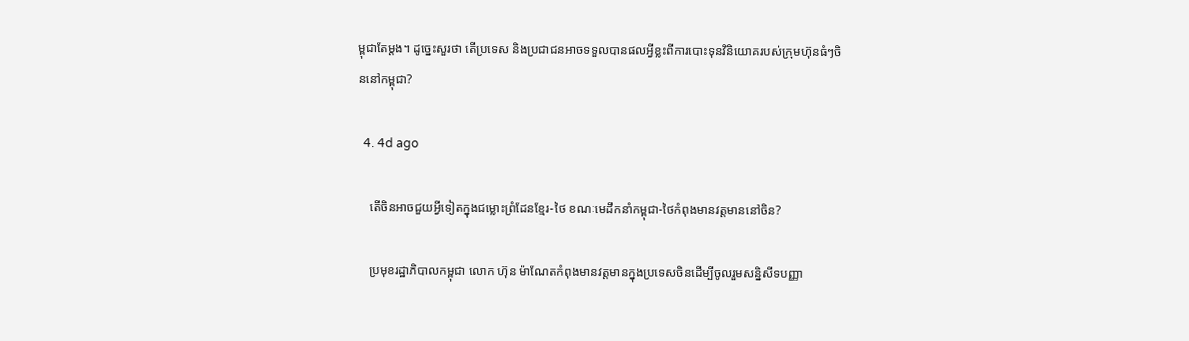ម្ពុជាតែម្តង។ ដូច្នេះសួរថា តើប្រទេស និងប្រជាជនអាចទទួលបានផលអ្វីខ្លះពីការបោះទុនវិនិយោគរបស់ក្រុមហ៊ុនធំៗចិននៅកម្ពុជា?

  4. 4d ago

    តើចិនអាចជួយអ្វីទៀតក្នុងជម្លោះព្រំដែនខ្មែរ-ថៃ ខណៈមេដឹកនាំកម្ពុជា-ថៃកំពុងមានវត្តមាននៅចិន?

    ប្រមុខរដ្ឋាភិបាលកម្ពុជា លោក ហ៊ុន ម៉ាណែតកំពុងមានវត្តមានក្នុងប្រទេសចិនដើម្បីចូលរួមសន្និសីទបញ្ញា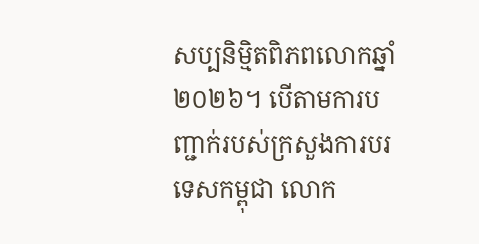សប្បនិម្មិតពិភពលោកឆ្នាំ២០២៦។ បើតាមការបញ្ជាក់របស់ក្រសួងការបរទេសកម្ពុជា លោក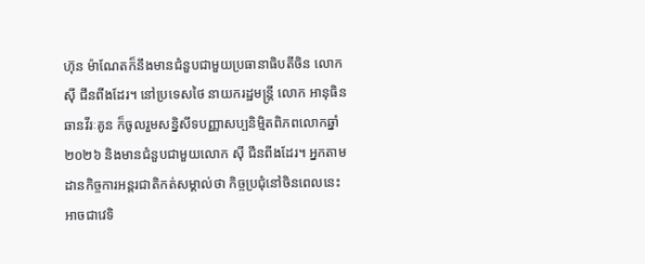ហ៊ុន ម៉ាណែតក៏នឹងមានជំនួបជាមួយប្រធានាធិបតីចិន លោក ស៊ី ជីនពីងដែរ។ នៅប្រទេសថៃ នាយករដ្ឋមន្រ្តី លោក អានុធិន ឆានវីរៈគូន ក៏ចូលរួមសន្និសីទបញ្ញាសប្បនិម្មិតពិភពលោកឆ្នាំ២០២៦ និងមានជំនួបជាមួយលោក ស៊ី ជីនពីងដែរ។ អ្នកតាមដានកិច្ចការអន្តរជាតិកត់សម្គាល់ថា កិច្ចប្រជុំនៅចិនពេលនេះអាចជាវេទិ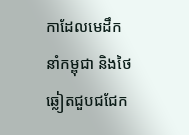កាដែលមេដឹកនាំកម្ពុជា និងថៃឆ្លៀតជួបជជែក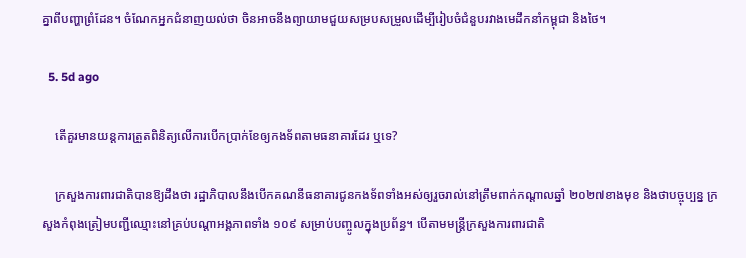គ្នាពីបញ្ហាព្រំដែន។ ចំណែកអ្នកជំនាញយល់ថា ចិនអាចនឹងព្យាយាមជួយសម្របសម្រួលដើម្បីរៀបចំជំនួបរវាងមេដឹកនាំកម្ពុជា និងថៃ។

  5. 5d ago

    តើគួរមានយន្តការត្រួតពិនិត្យលើការបើកប្រាក់ខែឲ្យកងទ័ពតាមធនាគារដែរ ឬទេ?

    ក្រសួងការពារជាតិបានឱ្យដឹងថា រដ្ឋាភិបាលនឹងបើកគណនីធនាគារជូនកងទ័ពទាំងអស់ឲ្យរួចរាល់នៅត្រឹមពាក់កណ្តាលឆ្នាំ ២០២៧ខាងមុខ និងថាបច្ចុប្បន្ន ក្រសួងកំពុងត្រៀមបញ្ជីឈ្មោះនៅគ្រប់បណ្តាអង្គភាពទាំង ១០៩ សម្រាប់បញ្ចូលក្នុងប្រព័ន្ធ។ បើតាមមន្ត្រីក្រសួងការពារជាតិ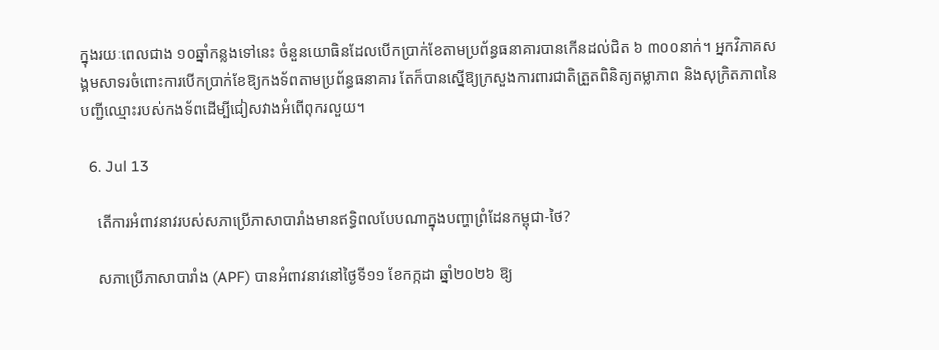ក្នុងរយៈពេលជាង ១០ឆ្នាំកន្លងទៅនេះ ចំនួនយោធិនដែលបើកប្រាក់ខែតាមប្រព័ន្ធធនាគារបានកើនដល់ជិត ៦ ៣០០នាក់។ អ្នកវិភាគសង្គមសាទរចំពោះការបើកប្រាក់ខែឱ្យកងទ័ពតាមប្រព័ន្ធធនាគារ តែក៏បានស្នើឱ្យក្រសួងការពារជាតិត្រួតពិនិត្យតម្លាភាព និងសុក្រិតភាពនៃបញ្ជីឈ្មោះរបស់កងទ័ពដើម្បីជៀសវាងអំពើពុករលួយ។

  6. Jul 13

    តើការអំពាវនាវរបស់សភាប្រើភាសាបារាំងមានឥទ្ធិពលបែបណាក្នុងបញ្ហាព្រំដែនកម្ពុជា-ថៃ?

    សភាប្រើភាសាបារាំង (APF) បានអំពាវនាវនៅថ្ងៃទី១១ ខែកក្កដា ឆ្នាំ២០២៦ ឱ្យ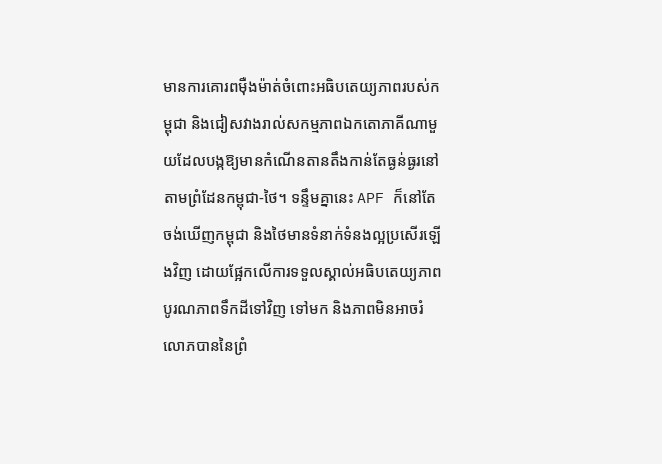មានការគោរពម៉ឺងម៉ាត់ចំពោះអធិបតេយ្យភាពរបស់កម្ពុជា និងជៀសវាងរាល់សកម្មភាពឯកតោភាគីណាមួយដែលបង្កឱ្យមានកំណើនតានតឹងកាន់តែធ្ងន់ធ្ងរនៅតាមព្រំដែនកម្ពុជា-ថៃ។ ទន្ទឹមគ្នានេះ APF ក៏នៅតែចង់ឃើញកម្ពុជា និងថៃមានទំនាក់ទំនងល្អប្រសើរឡើងវិញ ដោយផ្អែកលើការទទួលស្គាល់អធិបតេយ្យភាព បូរណភាពទឹកដីទៅវិញ ទៅមក និងភាពមិនអាចរំលោភបាននៃព្រំ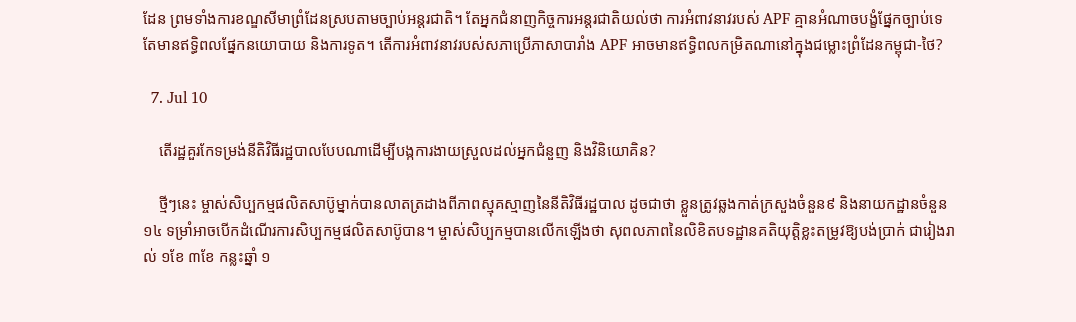ដែន ព្រមទាំងការខណ្ឌសីមាព្រំដែនស្របតាមច្បាប់អន្តរជាតិ។ តែអ្នកជំនាញកិច្ចការអន្តរជាតិយល់ថា ការអំពាវនាវរបស់ APF គ្មានអំណាចបង្ខំផ្នែកច្បាប់ទេ តែមានឥទ្ធិពលផ្នែកនយោបាយ និងការទូត។ តើការអំពាវនាវរបស់សភាប្រើភាសាបារាំង APF អាចមានឥទ្ធិពលកម្រិតណានៅក្នុងជម្លោះព្រំដែនកម្ពុជា-ថៃ?

  7. Jul 10

    តើរដ្ឋគួរកែទម្រង់នីតិវិធីរដ្ឋបាលបែបណាដើម្បីបង្កការងាយស្រួលដល់អ្នកជំនួញ និងវិនិយោគិន?

    ថ្មីៗនេះ ម្ចាស់សិប្បកម្មផលិតសាប៊ូម្នាក់បានលាតត្រដាងពីភាពស្មុគស្មាញនៃនីតិវិធីរដ្ឋបាល ដូចជាថា ខ្លួនត្រូវឆ្លងកាត់ក្រសួងចំនួន៩ និងនាយកដ្ឋានចំនួន ១៤ ទម្រាំអាចបើកដំណើរការសិប្បកម្មផលិតសាប៊ូបាន។ ម្ចាស់សិប្បកម្មបានលើកឡើងថា សុពលភាពនៃលិខិតបទដ្ឋានគតិយុត្តិខ្លះតម្រូវឱ្យបង់ប្រាក់ ជារៀងរាល់ ១ខែ ៣ខែ កន្លះឆ្នាំ ១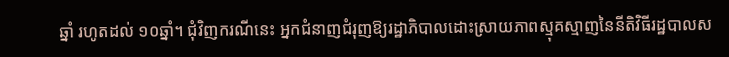ឆ្នាំ រហូតដល់ ១០ឆ្នាំ។ ជុំវិញករណីនេះ អ្នកជំនាញជំរុញឱ្យរដ្ឋាភិបាលដោះស្រាយភាពស្មុគស្មាញនៃនីតិវិធីរដ្ឋបាលស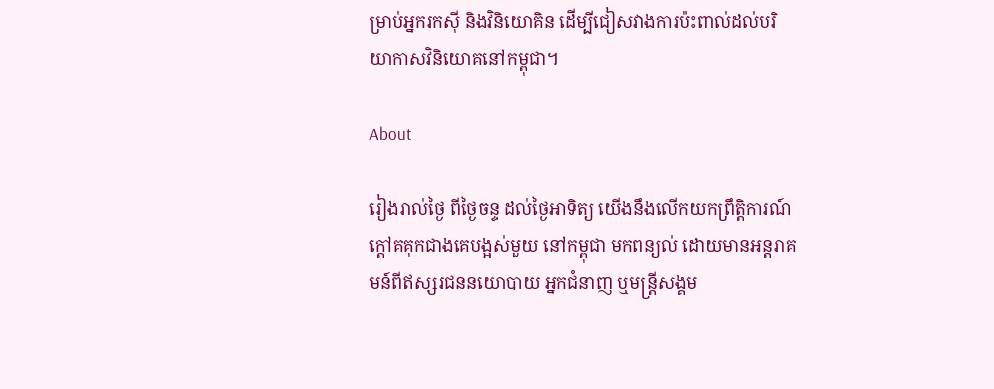ម្រាប់អ្នករកស៊ី និងវិនិយោគិន ដើម្បីជៀសវាងការប៉ះពាល់ដល់បរិយាកាសវិនិយោគនៅកម្ពុជា។

About

រៀងរាល់ថ្ងៃ ពីថ្ងៃចន្ទ ដល់ថ្ងៃអាទិត្យ យើងនឹងលើកយកព្រឹត្តិការណ៍ក្តៅគគុកជាងគេបង្អស់មួយ នៅកម្ពុជា មកពន្យល់ ដោយមានអន្តរាគមន៍ពីឥស្សរជននយោបាយ អ្នកជំនាញ ឬមន្រ្តីសង្គម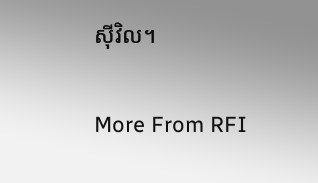ស៊ីវិល។

More From RFI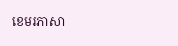ខេមរភាសា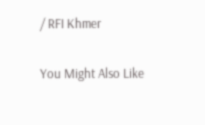/ RFI Khmer

You Might Also Like